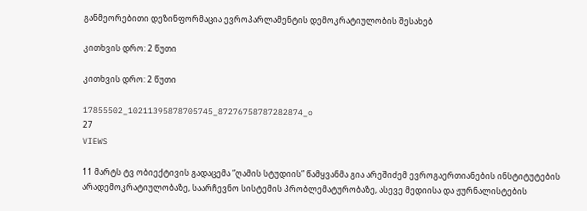განმეორებითი დეზინფორმაცია ევროპარლამენტის დემოკრატიულობის შესახებ

კითხვის დრო: 2 წუთი

კითხვის დრო: 2 წუთი

17855502_10211395878705745_87276758787282874_o
27
VIEWS

11 მარტს ტვ ობიექტივის გადაცემა “ღამის სტუდიის” წამყვანმა გია არეშიძემ ევროგაერთიანების ინსტიტუტების არადემოკრატიულობაზე, საარჩევნო სისტემის პრობლემატურობაზე, ასევე მედიისა და ჟურნალისტების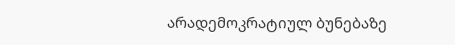არადემოკრატიულ ბუნებაზე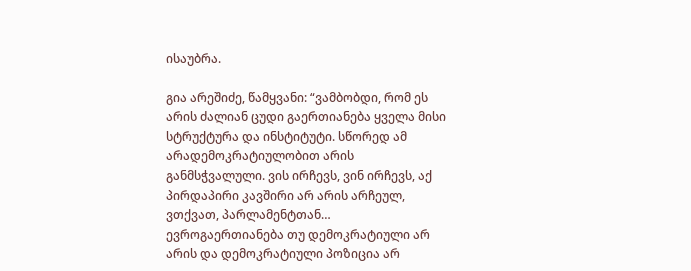ისაუბრა.

გია არეშიძე, წამყვანი: “ვამბობდი, რომ ეს არის ძალიან ცუდი გაერთიანება ყველა მისი სტრუქტურა და ინსტიტუტი. სწორედ ამ არადემოკრატიულობით არის განმსჭვალული. ვის ირჩევს, ვინ ირჩევს, აქ პირდაპირი კავშირი არ არის არჩეულ, ვთქვათ, პარლამენტთან… ევროგაერთიანება თუ დემოკრატიული არ არის და დემოკრატიული პოზიცია არ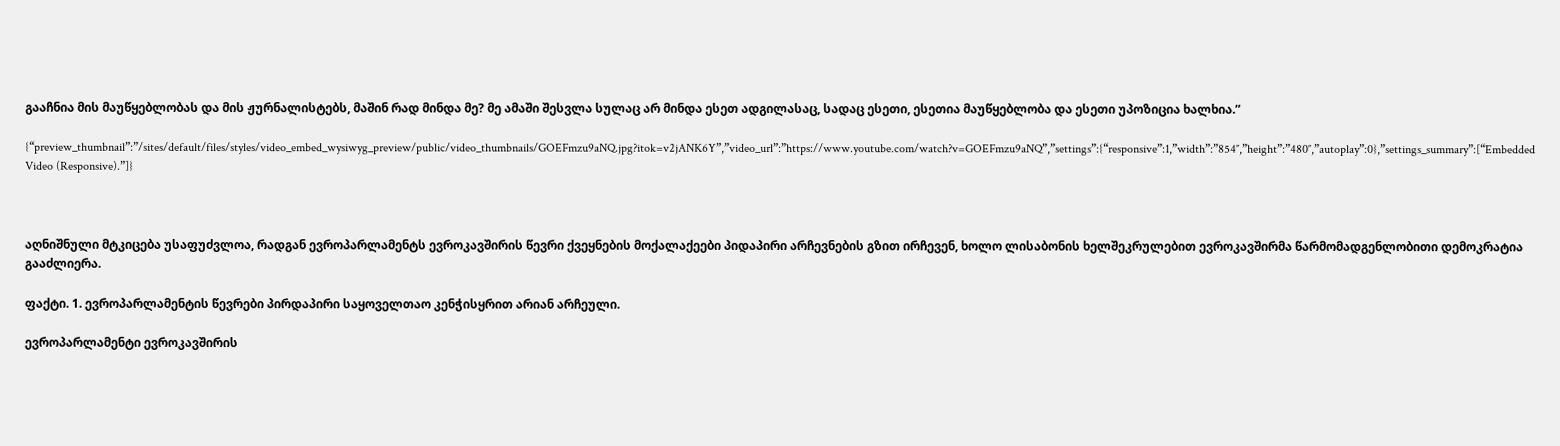გააჩნია მის მაუწყებლობას და მის ჟურნალისტებს, მაშინ რად მინდა მე? მე ამაში შესვლა სულაც არ მინდა ესეთ ადგილასაც, სადაც ესეთი, ესეთია მაუწყებლობა და ესეთი უპოზიცია ხალხია.”

{“preview_thumbnail”:”/sites/default/files/styles/video_embed_wysiwyg_preview/public/video_thumbnails/GOEFmzu9aNQ.jpg?itok=v2jANK6Y”,”video_url”:”https://www.youtube.com/watch?v=GOEFmzu9aNQ”,”settings”:{“responsive”:1,”width”:”854″,”height”:”480″,”autoplay”:0},”settings_summary”:[“Embedded Video (Responsive).”]}



აღნიშნული მტკიცება უსაფუძვლოა, რადგან ევროპარლამენტს ევროკავშირის წევრი ქვეყნების მოქალაქეები პიდაპირი არჩევნების გზით ირჩევენ, ხოლო ლისაბონის ხელშეკრულებით ევროკავშირმა წარმომადგენლობითი დემოკრატია გააძლიერა.

ფაქტი. 1. ევროპარლამენტის წევრები პირდაპირი საყოველთაო კენჭისყრით არიან არჩეული.

ევროპარლამენტი ევროკავშირის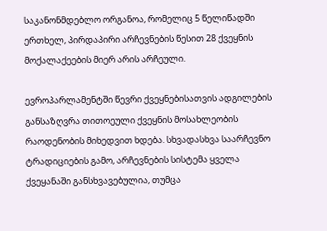საკანონმდებლო ორგანოა, რომელიც 5 წელიწადში ერთხელ, პირდაპირი არჩევნების წესით 28 ქვეყნის მოქალაქეების მიერ არის არჩეული.

ევროპარლამენტში წევრი ქვეყნებისათვის ადგილების განსაზღვრა თითოეული ქვეყნის მოსახლეობის რაოდენობის მიხედვით ხდება. სხვადასხვა საარჩევნო ტრადიციების გამო, არჩევნების სისტემა ყველა ქვეყანაში განსხვავებულია, თუმცა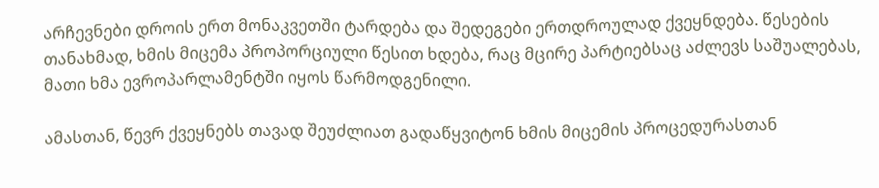არჩევნები დროის ერთ მონაკვეთში ტარდება და შედეგები ერთდროულად ქვეყნდება. წესების თანახმად, ხმის მიცემა პროპორციული წესით ხდება, რაც მცირე პარტიებსაც აძლევს საშუალებას, მათი ხმა ევროპარლამენტში იყოს წარმოდგენილი.

ამასთან, წევრ ქვეყნებს თავად შეუძლიათ გადაწყვიტონ ხმის მიცემის პროცედურასთან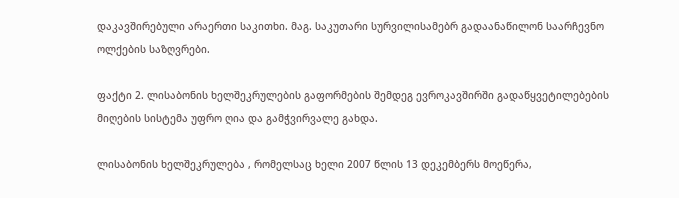დაკავშირებული არაერთი საკითხი. მაგ. საკუთარი სურვილისამებრ გადაანაწილონ საარჩევნო ოლქების საზღვრები.

ფაქტი 2. ლისაბონის ხელშეკრულების გაფორმების შემდეგ ევროკავშირში გადაწყვეტილებების მიღების სისტემა უფრო ღია და გამჭვირვალე გახდა.

ლისაბონის ხელშეკრულება , რომელსაც ხელი 2007 წლის 13 დეკემბერს მოეწერა,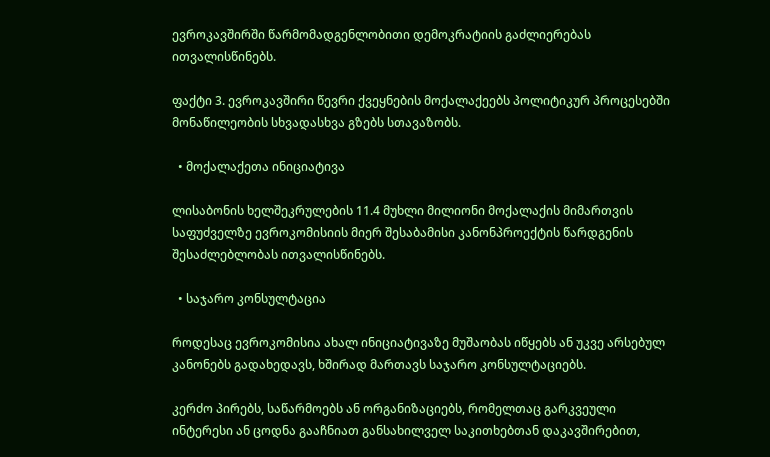ევროკავშირში წარმომადგენლობითი დემოკრატიის გაძლიერებას ითვალისწინებს.

ფაქტი 3. ევროკავშირი წევრი ქვეყნების მოქალაქეებს პოლიტიკურ პროცესებში მონაწილეობის სხვადასხვა გზებს სთავაზობს.

  • მოქალაქეთა ინიციატივა

ლისაბონის ხელშეკრულების 11.4 მუხლი მილიონი მოქალაქის მიმართვის საფუძველზე ევროკომისიის მიერ შესაბამისი კანონპროექტის წარდგენის შესაძლებლობას ითვალისწინებს.

  • საჯარო კონსულტაცია

როდესაც ევროკომისია ახალ ინიციატივაზე მუშაობას იწყებს ან უკვე არსებულ კანონებს გადახედავს, ხშირად მართავს საჯარო კონსულტაციებს.

კერძო პირებს, საწარმოებს ან ორგანიზაციებს, რომელთაც გარკვეული ინტერესი ან ცოდნა გააჩნიათ განსახილველ საკითხებთან დაკავშირებით,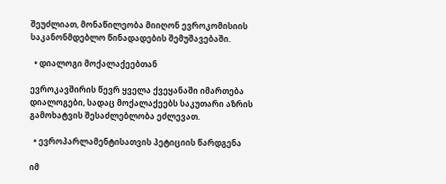შეუძლიათ, მონაწილეობა მიიღონ ევროკომისიის საკანონმდებლო წინადადების შემუშავებაში.

  • დიალოგი მოქალაქეებთან

ევროკავშირის წევრ ყველა ქვეყანაში იმართება დიალოგები, სადაც მოქალაქეებს საკუთარი აზრის გამოხატვის შესაძლებლობა ეძლევათ.

  • ევროპარლამენტისათვის პეტიციის წარდგენა

იმ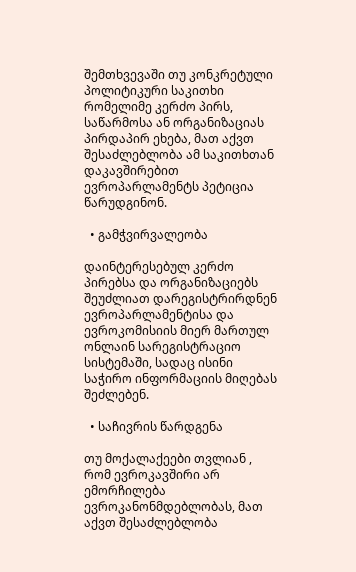შემთხვევაში თუ კონკრეტული პოლიტიკური საკითხი რომელიმე კერძო პირს, საწარმოსა ან ორგანიზაციას პირდაპირ ეხება, მათ აქვთ შესაძლებლობა ამ საკითხთან დაკავშირებით ევროპარლამენტს პეტიცია წარუდგინონ.

  • გამჭვირვალეობა

დაინტერესებულ კერძო პირებსა და ორგანიზაციებს შეუძლიათ დარეგისტრირდნენ ევროპარლამენტისა და ევროკომისიის მიერ მართულ ონლაინ სარეგისტრაციო სისტემაში, სადაც ისინი საჭირო ინფორმაციის მიღებას შეძლებენ.

  • საჩივრის წარდგენა

თუ მოქალაქეები თვლიან , რომ ევროკავშირი არ ემორჩილება ევროკანონმდებლობას, მათ აქვთ შესაძლებლობა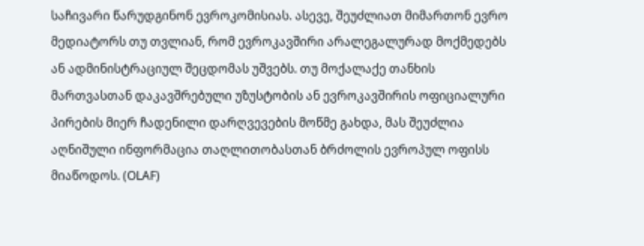საჩივარი წარუდგინონ ევროკომისიას. ასევე, შეუძლიათ მიმართონ ევრო მედიატორს თუ თვლიან, რომ ევროკავშირი არალეგალურად მოქმედებს ან ადმინისტრაციულ შეცდომას უშვებს. თუ მოქალაქე თანხის მართვასთან დაკავშრებული უზუსტობის ან ევროკავშირის ოფიციალური პირების მიერ ჩადენილი დარღვევების მოწმე გახდა, მას შეუძლია აღნიშული ინფორმაცია თაღლითობასთან ბრძოლის ევროპულ ოფისს მიაწოდოს. (OLAF)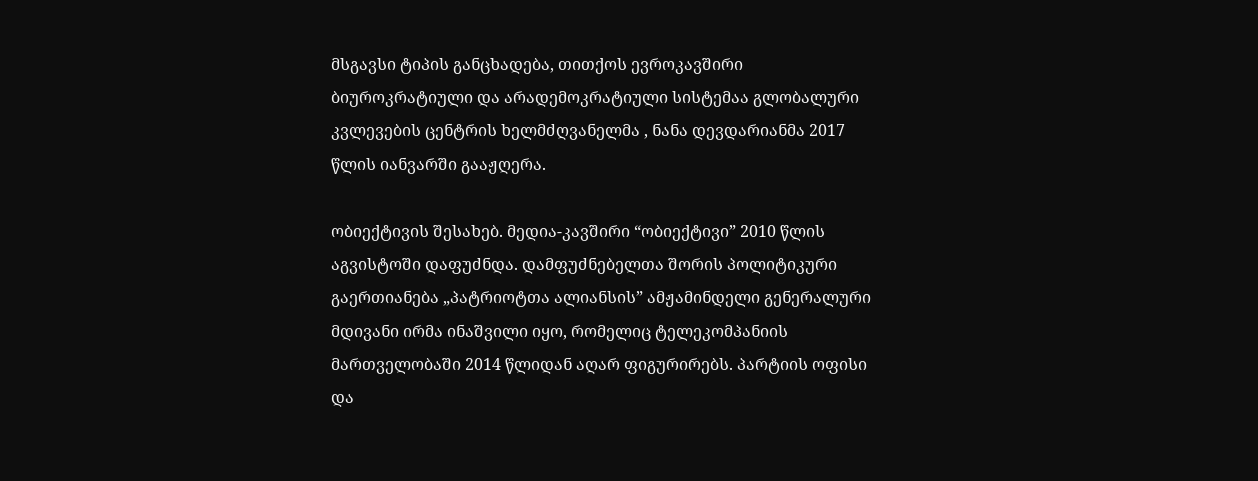მსგავსი ტიპის განცხადება, თითქოს ევროკავშირი ბიუროკრატიული და არადემოკრატიული სისტემაა გლობალური კვლევების ცენტრის ხელმძღვანელმა , ნანა დევდარიანმა 2017 წლის იანვარში გააჟღერა.

ობიექტივის შესახებ. მედია-კავშირი “ობიექტივი” 2010 წლის აგვისტოში დაფუძნდა. დამფუძნებელთა შორის პოლიტიკური გაერთიანება „პატრიოტთა ალიანსის” ამჟამინდელი გენერალური მდივანი ირმა ინაშვილი იყო, რომელიც ტელეკომპანიის მართველობაში 2014 წლიდან აღარ ფიგურირებს. პარტიის ოფისი და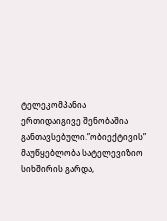ტელეკომპანია ერთიდაიგივე შენობაშია განთავსებული.”ობიექტივის” მაუწყებლობა სატელევიზიო სიხშირის გარდა,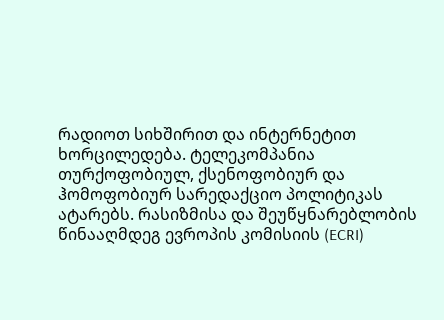რადიოთ სიხშირით და ინტერნეტით ხორცილედება. ტელეკომპანია თურქოფობიულ, ქსენოფობიურ და ჰომოფობიურ სარედაქციო პოლიტიკას ატარებს. რასიზმისა და შეუწყნარებლობის წინააღმდეგ ევროპის კომისიის (ECRI)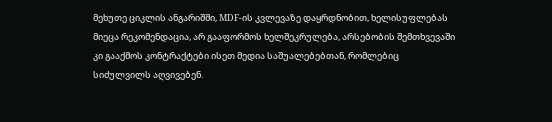მეხუთე ციკლის ანგარიშში, MDF-ის კვლევაზე დაყრდნობით, ხელისუფლებას მიეცა რეკომენდაცია, არ გააფორმოს ხელშეკრულება, არსებობის შემთხვევაში კი გააქმოს კონტრაქტები ისეთ მედია საშუალებებთან, რომლებიც სიძულვილს აღვივებენ.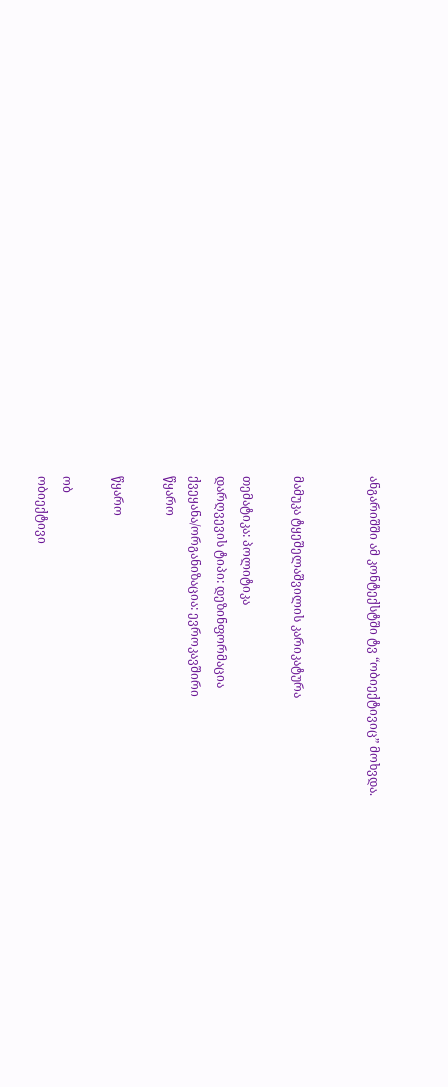ანგარიშში ამ კონტექსტში ტვ “ობიექტივიც” მოხვდა.


მამუკა ტყეშელაშვილის კარიკატურა

თემატიკა: პოლიტიკა
დარღვევის ტიპი: დეზინფორმაცია
ქვეყანა/ორგანიზაცია: ევროკავშირი
წყარო

წყარო

ობ
ობიექტივი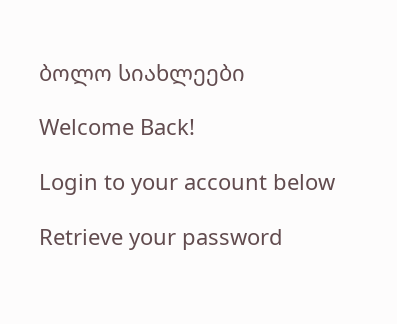ბოლო სიახლეები

Welcome Back!

Login to your account below

Retrieve your password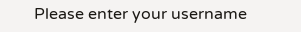Please enter your username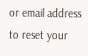or email address to reset your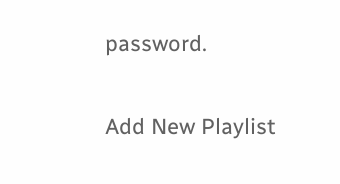password.

Add New Playlist